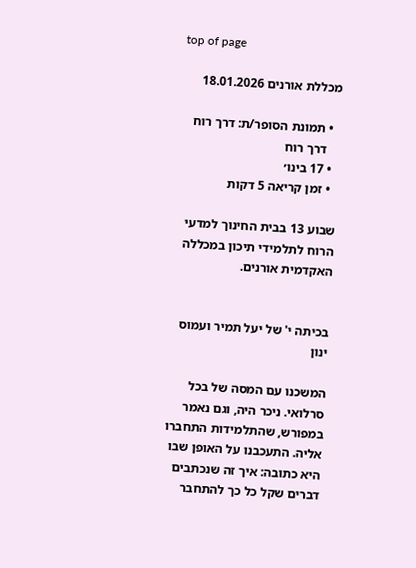top of page

מכללת אורנים 18.01.2026

  • תמונת הסופר/ת: דרך רוח
    דרך רוח
  • 17 בינו׳
  • זמן קריאה 5 דקות

שבוע 13 בבית החינוך למדעי הרוח לתלמידי תיכון במכללה האקדמית אורנים.


בכיתה י' של יעל תמיר ועמוס ינון

המשכנו עם המסה של בכל סרלואי. ניכר היה, וגם נאמר במפורש, שהתלמידות התחברו אליה. התעכבנו על האופן שבו היא כתובה: איך זה שנכתבים דברים שקל כל כך להתחבר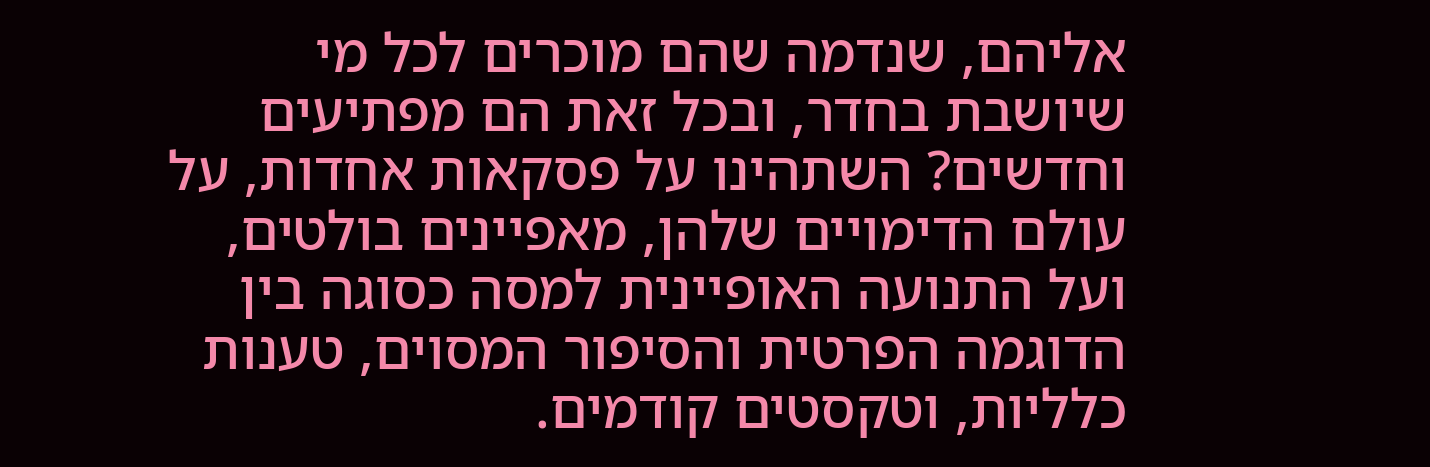אליהם, שנדמה שהם מוכרים לכל מי שיושבת בחדר, ובכל זאת הם מפתיעים וחדשים? השתהינו על פסקאות אחדות, על עולם הדימויים שלהן, מאפיינים בולטים, ועל התנועה האופיינית למסה כסוגה בין הדוגמה הפרטית והסיפור המסוים, טענות כלליות, וטקסטים קודמים.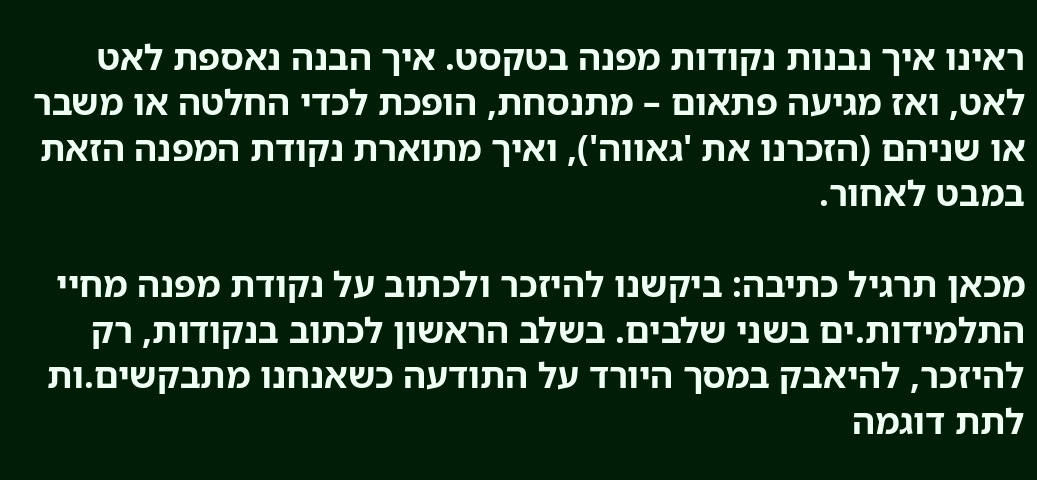ראינו איך נבנות נקודות מפנה בטקסט. איך הבנה נאספת לאט לאט, ואז מגיעה פתאום – מתנסחת, הופכת לכדי החלטה או משבר או שניהם (הזכרנו את 'גאווה'), ואיך מתוארת נקודת המפנה הזאת במבט לאחור.

מכאן תרגיל כתיבה: ביקשנו להיזכר ולכתוב על נקודת מפנה מחיי התלמידות.ים בשני שלבים. בשלב הראשון לכתוב בנקודות, רק להיזכר, להיאבק במסך היורד על התודעה כשאנחנו מתבקשים.ות לתת דוגמה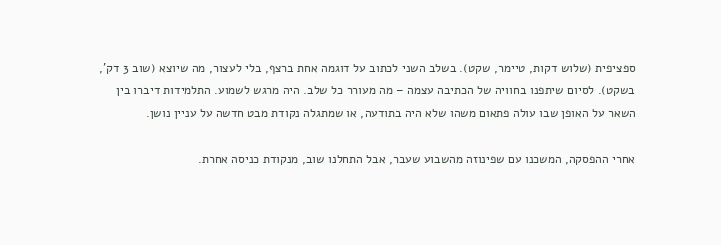ספציפית (שלוש דקות, טיימר, שקט). בשלב השני לכתוב על דוגמה אחת ברצף, בלי לעצור, מה שיוצא (שוב 3 דק', בשקט). לסיום שיתפנו בחוויה של הכתיבה עצמה – מה מעורר כל שלב. היה מרגש לשמוע. התלמידות דיברו בין השאר על האופן שבו עולה פתאום משהו שלא היה בתודעה, או שמתגלה נקודת מבט חדשה על עניין נושן.

אחרי ההפסקה, המשכנו עם שפינוזה מהשבוע שעבר, אבל התחלנו שוב, מנקודת כניסה אחרת.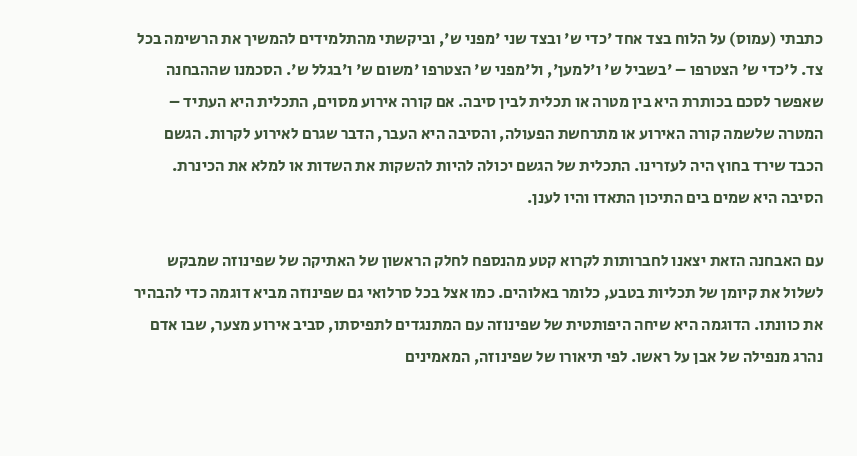כתבתי (עמוס) על הלוח בצד אחד 'כדי ש' ובצד שני 'מפני ש', וביקשתי מהתלמידים להמשיך את הרשימה בכל צד. ל'כדי ש' הצטרפו – 'בשביל ש' ו'למען', ול'מפני ש' הצטרפו 'משום ש' ו'בגלל ש'. הסכמנו שההבחנה שאפשר לסכם בכותרת היא בין מטרה או תכלית לבין סיבה. אם קורה אירוע מסוים, התכלית היא העתיד – המטרה שלשמה קורה האירוע או מתרחשת הפעולה, והסיבה היא העבר, הדבר שגרם לאירוע לקרות. הגשם הכבד שירד בחוץ היה לעזרינו. התכלית של הגשם יכולה להיות להשקות את השדות או למלא את הכינרת. הסיבה היא שמים בים התיכון התאדו והיו לענן.

עם האבחנה הזאת יצאנו לחברותות לקרוא קטע מהנספח לחלק הראשון של האתיקה של שפינוזה שמבקש לשלול את קיומן של תכליות בטבע, כלומר באלוהים. כמו אצל בכל סרלואי גם שפינוזה מביא דוגמה כדי להבהיר את כוונתו. הדוגמה היא שיחה היפותטית של שפינוזה עם המתנגדים לתפיסתו, סביב אירוע מצער, שבו אדם נהרג מנפילה של אבן על ראשו. לפי תיאורו של שפינוזה, המאמינים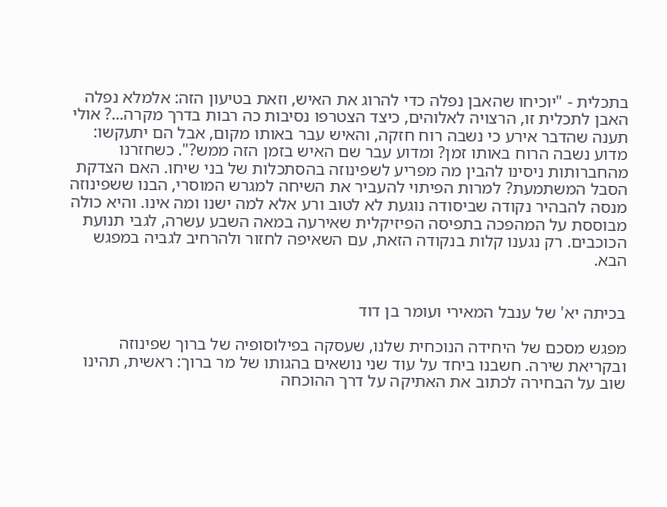בתכלית - "יוכיחו שהאבן נפלה כדי להרוג את האיש, וזאת בטיעון הזה: אלמלא נפלה האבן לתכלית זו, הרצויה לאלוהים, כיצד הצטרפו נסיבות כה רבות בדרך מקרה...? אולי תענה שהדבר אירע כי נשבה רוח חזקה, והאיש עבר באותו מקום, אבל הם יתעקשו: מדוע נשבה הרוח באותו זמן? ומדוע עבר שם האיש בזמן הזה ממש?". כשחזרנו מהחברותות ניסינו להבין מה מפריע לשפינוזה בהסתכלות של בני שיחו. האם הצדקת הסבל המשתמעת? למרות הפיתוי להעביר את השיחה למגרש המוסרי, הבנו ששפינוזה מנסה להבהיר נקודה שביסודה נוגעת לא לטוב ורע אלא למה ישנו ומה אינו. והיא כולה מבוססת על המהפכה בתפיסה הפיזיקלית שאירעה במאה השבע עשרה, לגבי תנועת הכוכבים. רק נגענו קלות בנקודה הזאת, עם השאיפה לחזור ולהרחיב לגביה במפגש הבא.


בכיתה יא' של ענבל המאירי ועומר בן דוד

מפגש מסכם של היחידה הנוכחית שלנו, שעסקה בפילוסופיה של ברוך שפינוזה ובקריאת שירה. חשבנו ביחד על עוד שני נושאים בהגותו של מר ברוך: ראשית, תהינו שוב על הבחירה לכתוב את האתיקה על דרך ההוכחה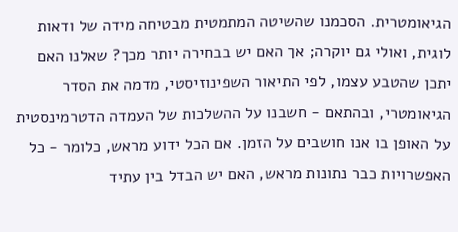הגיאומטרית. הסכמנו שהשיטה המתמטית מבטיחה מידה של ודאות לוגית, ואולי גם יוקרה; אך האם יש בבחירה יותר מכך? שאלנו האם יתכן שהטבע עצמו, לפי התיאור השפינוזיסטי, מדמה את הסדר הגיאומטרי, ובהתאם - חשבנו על ההשלכות של העמדה הדטרמינסטית על האופן בו אנו חושבים על הזמן. אם הכל ידוע מראש, כלומר - כל האפשרויות כבר נתונות מראש, האם יש הבדל בין עתיד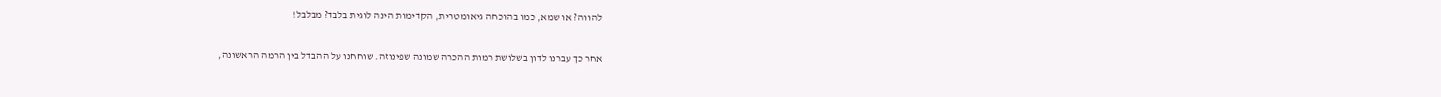להווה? או שמא, כמו בהוכחה גיאומטרית, הקדימות הינה לוגית בלבד? מבלבל!

אחר כך עברנו לדון בשלושת רמות ההכרה שמונה שפינוזה. שוחחנו על ההבדל בין הרמה הראשונה,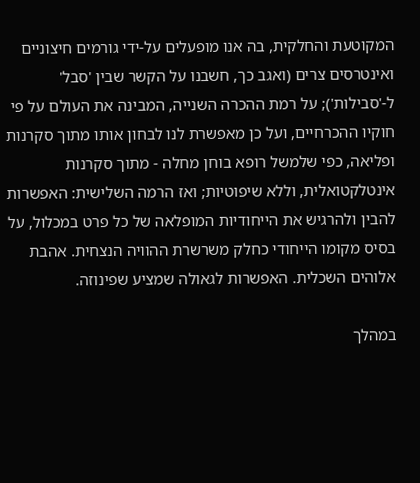המקוטעת והחלקית, בה אנו מופעלים על-ידי גורמים חיצוניים ואינטרסים צרים (ואגב כך, חשבנו על הקשר שבין 'סבל' ל-'סבילות'); על רמת ההכרה השנייה, המבינה את העולם על פי חוקיו ההכרחיים, ועל כן מאפשרת לנו לבחון אותו מתוך סקרנות ופליאה, כפי שלמשל רופא בוחן מחלה - מתוך סקרנות אינטלקטואלית, וללא שיפוטיות; ואז הרמה השלישית: האפשרות להבין ולהרגיש את הייחודיות המופלאה של כל פרט במכלול, על בסיס מקומו הייחודי כחלק משרשרת ההוויה הנצחית. אהבת אלוהים השכלית. האפשרות לגאולה שמציע שפינוזה.

במהלך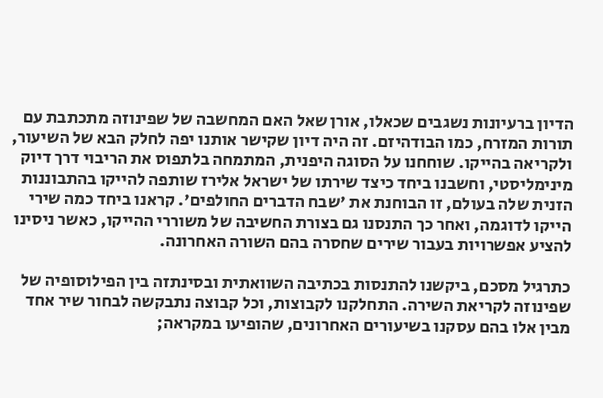הדיון ברעיונות נשגבים שכאלו, אורן שאל האם המחשבה של שפינוזה מתכתבת עם תורות המזרח, כמו הבודהיזם. זה היה דיון שקישר אותנו יפה לחלק הבא של השיעור, ולקריאה בהייקו. שוחחנו על הסוגה היפנית, המתמחה בלתפוס את הריבוי דרך דיוק מינימליסטי, וחשבנו ביחד כיצד שירתו של ישראל אלירז שותפה להייקו בהתבוננות הזנית שלה בעולם, זו הבוחנת את 'שבח הדברים החולפים'. קראנו ביחד כמה שירי הייקו לדוגמה, ואחר כך התנסנו גם בצורת החשיבה של משוררי ההייקו, כאשר ניסינו להציע אפשרויות בעבור שירים שחסרה בהם השורה האחרונה.

כתרגיל מסכם, ביקשנו להתנסות בכתיבה השוואתית ובסינתזה בין הפילוסופיה של שפינוזה לקריאת השירה. התחלקנו לקבוצות, וכל קבוצה נתבקשה לבחור שיר אחד מבין אלו בהם עסקנו בשיעורים האחרונים, שהופיעו במקראה;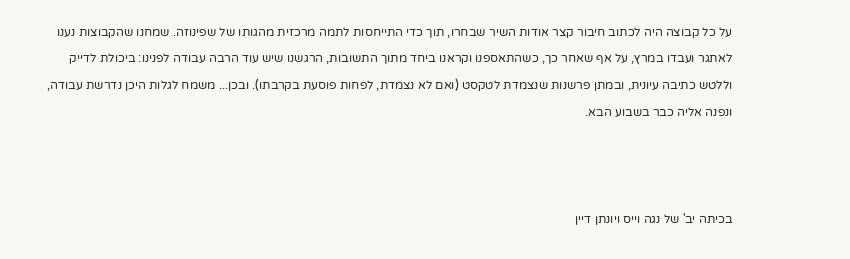על כל קבוצה היה לכתוב חיבור קצר אודות השיר שבחרו, תוך כדי התייחסות לתמה מרכזית מהגותו של שפינוזה. שמחנו שהקבוצות נענו לאתגר ועבדו במרץ, על אף שאחר כך, כשהתאספנו וקראנו ביחד מתוך התשובות, הרגשנו שיש עוד הרבה עבודה לפנינו: ביכולת לדייק וללטש כתיבה עיונית, ובמתן פרשנות שנצמדת לטקסט (ואם לא נצמדת, לפחות פוסעת בקרבתו). ובכן... משמח לגלות היכן נדרשת עבודה, ונפנה אליה כבר בשבוע הבא.



בכיתה יב' של נגה וייס ויונתן דיין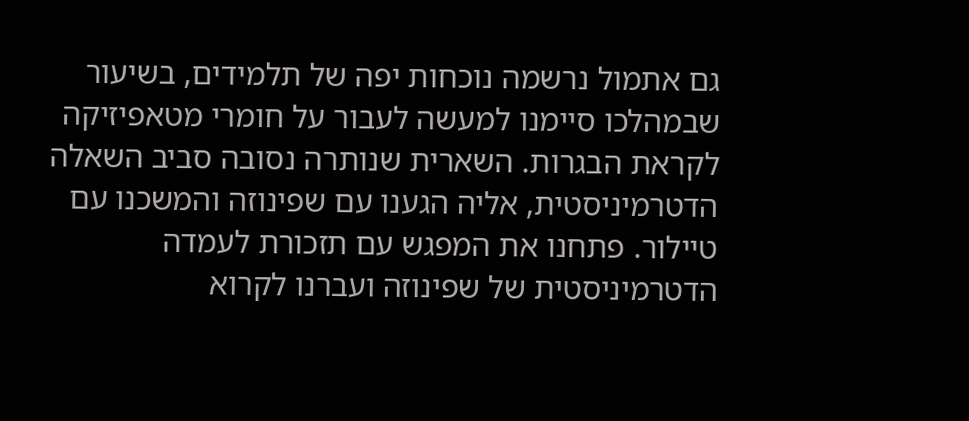גם אתמול נרשמה נוכחות יפה של תלמידים, בשיעור שבמהלכו סיימנו למעשה לעבור על חומרי מטאפיזיקה לקראת הבגרות. השארית שנותרה נסובה סביב השאלה הדטרמיניסטית, אליה הגענו עם שפינוזה והמשכנו עם טיילור. פתחנו את המפגש עם תזכורת לעמדה הדטרמיניסטית של שפינוזה ועברנו לקרוא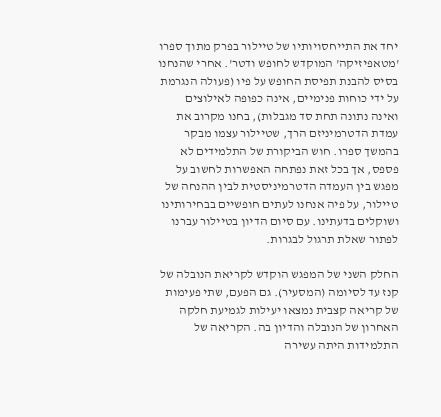יחד את התייחסויותיו של טיילור בפרק מתוך ספרו 'מטאפיזיקה' המוקדש לחופש ודטר'. אחרי שהנחנו בסיס להבנת תפיסת החופש על פיו (פעולה הנגרמת על ידי כוחות פנימיים, אינה כפופה לאילוצים ואינה נתונה תחת סד מגבלות), בחנו מקרוב את עמדת הדטרמיניזם הרך, שטיילור עצמו מבקר בהמשך ספרו. חוש הביקורת של התלמידים לא פספס, אך בכל זאת נפתחה האפשרות לחשוב על מפגש בין העמדה הדטרמיניסטית לבין ההנחה של טיילור, על פיה אנחנו לעתים חופשיים בבחירותינו ושוקלים בדעתינו. עם סיום הדיון בטיילור עברנו לפתור שאלת תרגול לבגרות.

החלק השני של המפגש הוקדש לקריאת הנובלה של קנז עד לסיומה (המסעיר). גם הפעם, שתי פעימות של קריאה קצבית נמצאו יעילות לגמיעת חלקה האחרון של הנובלה והדיון בה. הקריאה של התלמידות היתה עשירה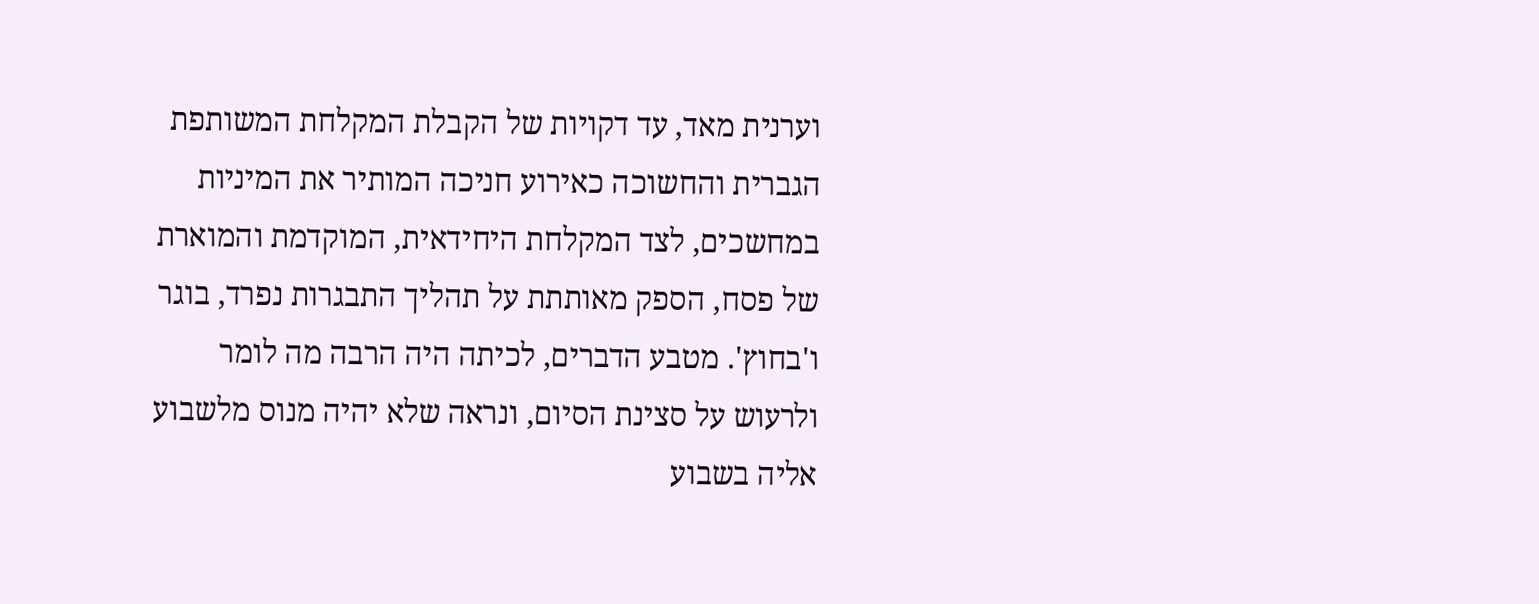וערנית מאד, עד דקויות של הקבלת המקלחת המשותפת הגברית והחשוכה כאירוע חניכה המותיר את המיניות במחשכים, לצד המקלחת היחידאית, המוקדמת והמוארת של פסח, הספק מאותתת על תהליך התבגרות נפרד, בוגר ו'בחוץ'. מטבע הדברים, לכיתה היה הרבה מה לומר ולרעוש על סצינת הסיום, ונראה שלא יהיה מנוס מלשבוע אליה בשבוע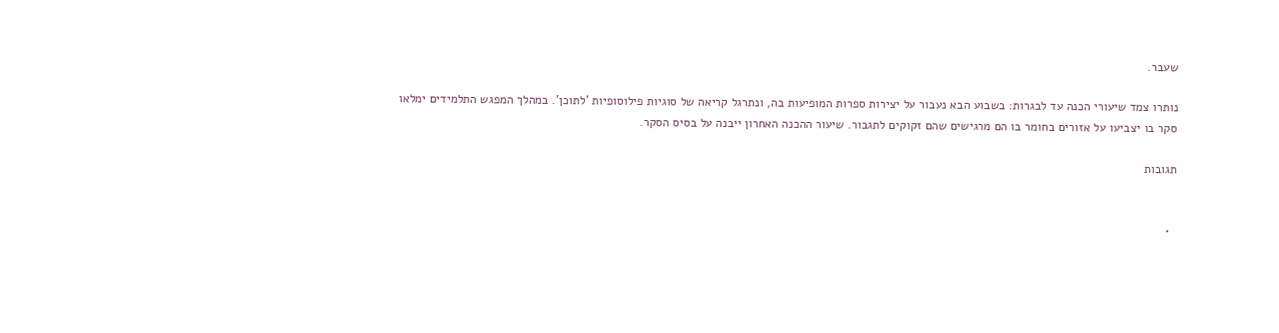שעבר.

נותרו צמד שיעורי הכנה עד לבגרות: בשבוע הבא נעבור על יצירות ספרות המופיעות בה, ונתרגל קריאה של סוגיות פילוסופיות 'לתוכן'. במהלך המפגש התלמידים ימלאו סקר בו יצביעו על אזורים בחומר בו הם מרגישים שהם זקוקים לתגבור. שיעור ההכנה האחרון ייבנה על בסיס הסקר.

תגובות


  •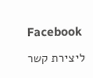Facebook

ליצירת קשר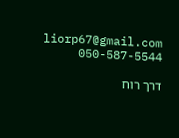liorp67@gmail.com
050-587-5544

דרך רוח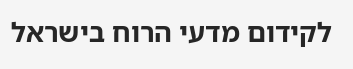לקידום מדעי הרוח בישראל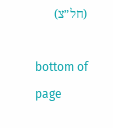(חל״צ)

bottom of page